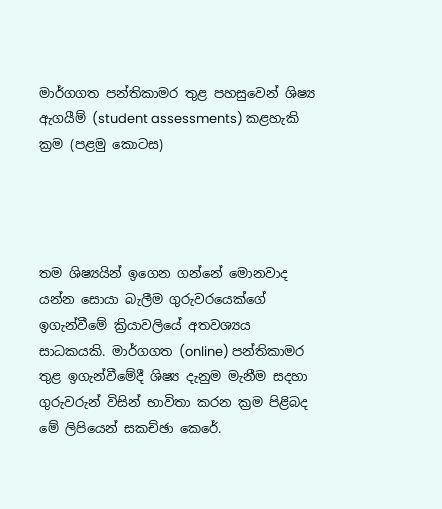මාර්ගගත පන්තිකාමර තුළ පහසුවෙන් ශිෂ්‍ය ඇගයීම් (student assessments) කළහැකි ක්‍රම (පළමු කොටස)




තම ශිෂ්‍යයින් ඉගෙන ගන්නේ මොනවාද යන්න සොයා බැලීම ගුරුවරයෙක්ගේ ඉගැන්වීමේ ක්‍රියාවලියේ අතවශ්‍යය සාධකයකි. මාර්ගගත (online) පන්තිකාමර තුළ ඉගැන්වීමේදී ශිෂ්‍ය දැනුම මැනීම සදහා ගුරුවරුන් විසින් භාවිතා කරන ක්‍රම පිළිබද මේ ලිපියෙන් සකච්ඡා කෙරේ.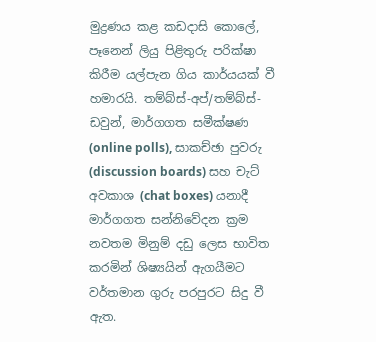මුද්‍රණය කළ කඩදාසි කොලේ, පෑනෙන් ලියු පිළිතුරු පරික්ෂා කිරීම යල්පැන ගිය කාර්යයක් වී හමාරයි. තම්බ්ස්-අප්/තම්බ්ස්-ඩවුන්, මාර්ගගත සමීක්ෂණ (online polls), සාකච්ඡා පුවරු (discussion boards) සහ චැට් අවකාශ (chat boxes) යනාදී මාර්ගගත සන්නිවේදන ක්‍රම නවතම මිනුම් දඩු ලෙස භාවිත කරමින් ශිෂ්‍යයින් ඇගයීමට වර්තමාන ගුරු පරපුරට සිදු වී ඇත.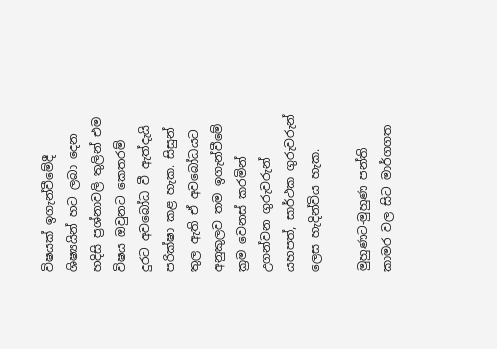විෂයක් ඉගැන්වීමේදී ශිෂ්‍යයින් හට ලබා දෙන හදිසි ප්‍රශ්නාවලි තුලින් එම විෂය ඔවුනට කෙතරම් දුරට අවබෝධ වී ඇත්දැයි පරික්ෂා කළ හැක. සිසුන් තුල ඇති ඒ අවබෝධයට අනුකුලව තම ඉගැන්වීමේ ක්‍රම වෙනස් කරමින් උගන්වන ගුරුවරුන් යහපත්, සාර්ථක ගුරුවරුන් ලෙස හැදින්විය හැක.

මුහුණට-මුහුණ පන්ති කාමර වල සිට මාර්ගගත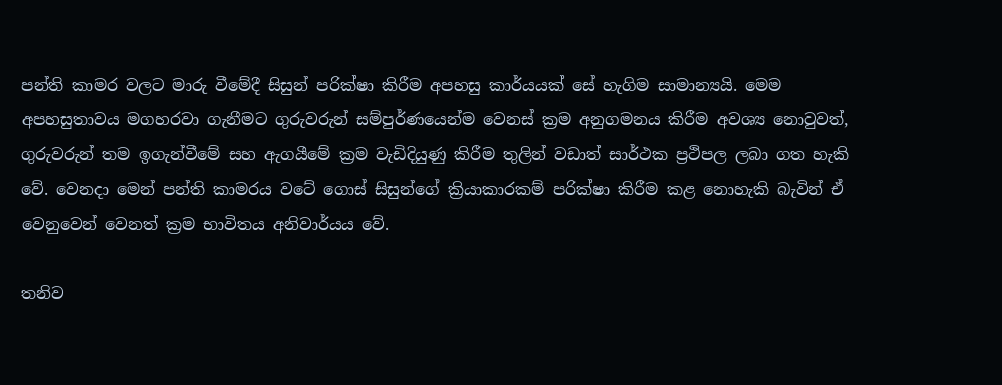පන්ති කාමර වලට මාරු වීමේදී සිසුන් පරික්ෂා කිරීම අපහසු කාර්යයක් සේ හැගිම සාමාන්‍යයි. මෙම අපහසුතාවය මගහරවා ගැනීමට ගුරුවරුන් සම්පුර්ණයෙන්ම වෙනස් ක්‍රම අනුගමනය කිරීම අවශ්‍ය නොවුවත්, ගුරුවරුන් තම ඉගැන්වීමේ සහ ඇගයීමේ ක්‍රම වැඩිදියුණු කිරීම තුලින් වඩාත් සාර්ථක ප්‍රථිපල ලබා ගත හැකි වේ. වෙනදා මෙන් පන්ති කාමරය වටේ ගොස් සිසුන්ගේ ක්‍රියාකාරකම් පරික්ෂා කිරීම කළ නොහැකි බැවින් ඒ වෙනුවෙන් වෙනත් ක්‍රම භාවිතය අනිවාර්යය වේ.

තනිව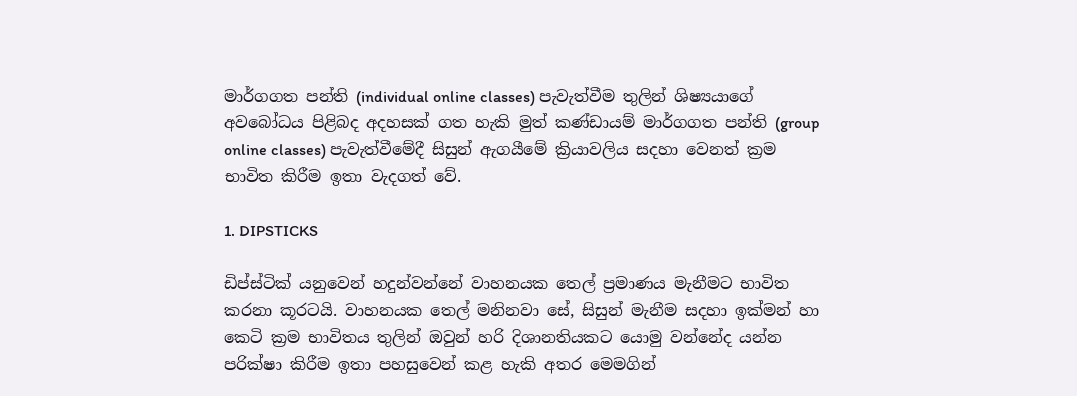මාර්ගගත පන්ති (individual online classes) පැවැත්වීම තුලින් ශිෂ්‍යයාගේ අවබෝධය පිළිබද අදහසක් ගත හැකි මුත් කණ්ඩායම් මාර්ගගත පන්ති (group online classes) පැවැත්වීමේදී සිසුන් ඇගයීමේ ක්‍රියාවලිය සදහා වෙනත් ක්‍රම භාවිත කිරීම ඉතා වැදගත් වේ.

1. DIPSTICKS

ඩිප්ස්ටික් යනුවෙන් හදුන්වන්නේ වාහනයක තෙල් ප්‍රමාණය මැනීමට භාවිත කරනා කූරටයි. වාහනයක තෙල් මනිනවා සේ, සිසුන් මැනීම සදහා ඉක්මන් හා කෙටි ක්‍රම භාවිතය තුලින් ඔවුන් හරි දිශානතියකට යොමු වන්නේද යන්න පරික්ෂා කිරීම ඉතා පහසුවෙන් කළ හැකි අතර මෙමගින්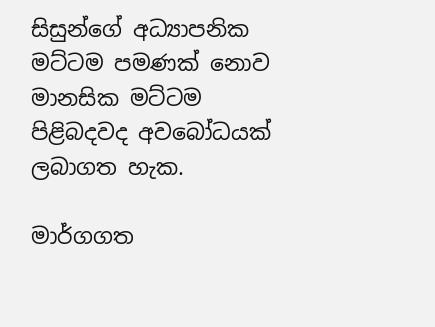සිසුන්ගේ අධ්‍යාපනික මට්ටම පමණක් නොව මානසික මට්ටම පිළිබදවද අවබෝධයක් ලබාගත හැක.

මාර්ගගත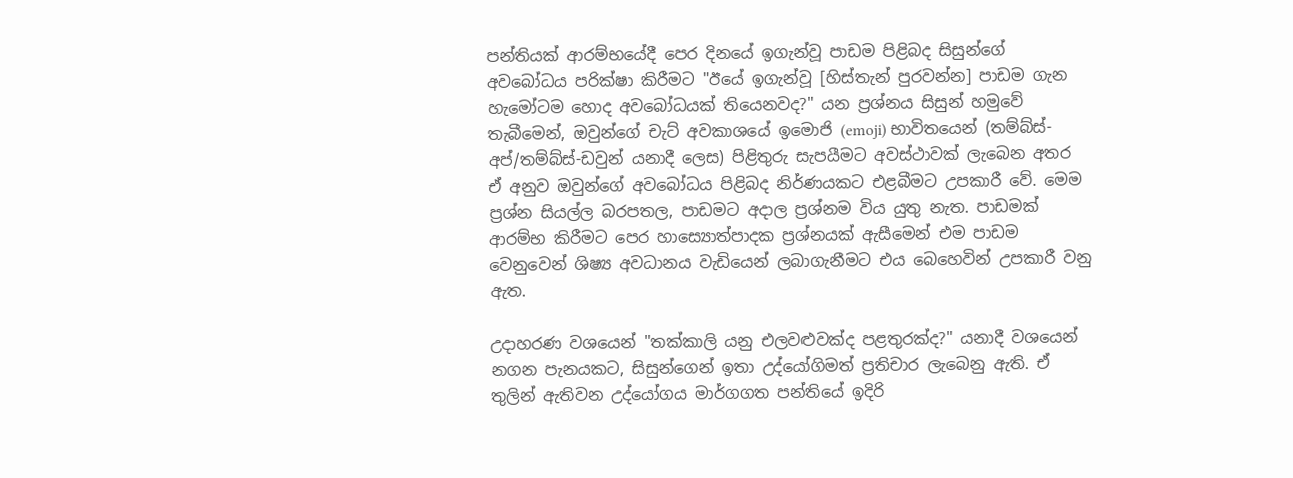පන්තියක් ආරම්භයේදී පෙර දිනයේ ඉගැන්වූ පාඩම පිළිබද සිසුන්ගේ අවබෝධය පරික්ෂා කිරීමට "ඊයේ ඉගැන්වූ [හිස්තැන් පුරවන්න] පාඩම ගැන හැමෝටම හොද අවබෝධයක් තියෙනවද?" යන ප්‍රශ්නය සිසුන් හමුවේ තැබීමෙන්, ඔවුන්ගේ චැට් අවකාශයේ ඉමොජි (emoji) භාවිතයෙන් (තම්බ්ස්-අප්/තම්බ්ස්-ඩවුන් යනාදී ලෙස) පිළිතුරු සැපයීමට අවස්ථාවක් ලැබෙන අතර ඒ අනුව ඔවුන්ගේ අවබෝධය පිළිබද නිර්ණයකට එළබීමට උපකාරී වේ. මෙම ප්‍රශ්න සියල්ල බරපතල, පාඩමට අදාල ප්‍රශ්නම විය යුතු නැත. පාඩමක් ආරම්භ කිරීමට පෙර හාස්‍යොත්පාදක ප්‍රශ්නයක් ඇසීමෙන් එම පාඩම වෙනුවෙන් ශිෂ්‍ය අවධානය වැඩියෙන් ලබාගැනීමට එය බෙහෙවින් උපකාරී වනු ඇත.

උදාහරණ වශයෙන් "තක්කාලි යනු එලවළුවක්ද පළතුරක්ද?" යනාදී වශයෙන් නගන පැනයකට, සිසුන්ගෙන් ඉතා උද්යෝගිමත් ප්‍රතිචාර ලැබෙනු ඇති. ඒ තුලින් ඇතිවන උද්යෝගය මාර්ගගත පන්තියේ ඉදිරි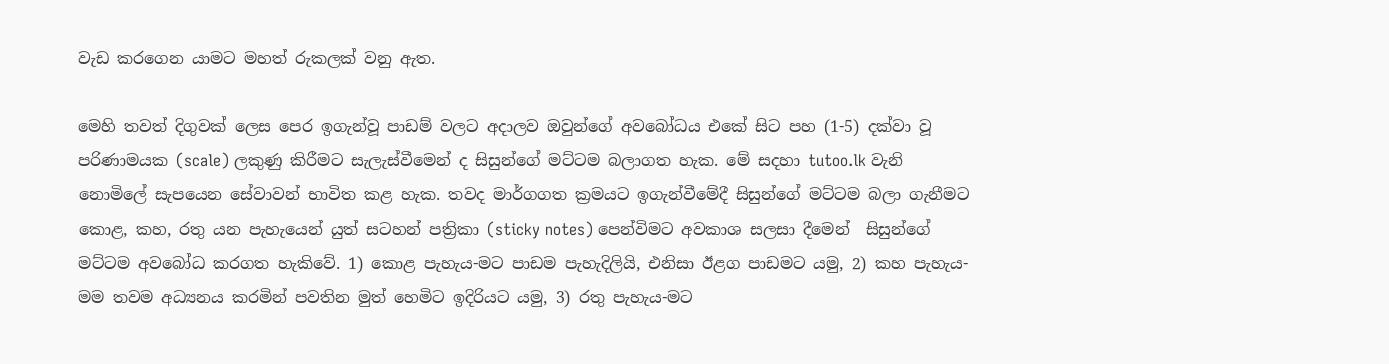වැඩ කරගෙන යාමට මහත් රුකලක් වනු ඇත.

මෙහි තවත් දිගුවක් ලෙස පෙර ඉගැන්වූ පාඩම් වලට අදාලව ඔවුන්ගේ අවබෝධය එකේ සිට පහ (1-5) දක්වා වූ පරිණාමයක (scale) ලකුණු කිරීමට සැලැස්වීමෙන් ද සිසුන්ගේ මට්ටම බලාගත හැක. මේ සදහා tutoo.lk වැනි නොමිලේ සැපයෙන සේවාවන් භාවිත කළ හැක. තවද මාර්ගගත ක්‍රමයට ඉගැන්වීමේදී සිසුන්ගේ මට්ටම බලා ගැනීමට කොළ, කහ, රතු යන පැහැයෙන් යුත් සටහන් පත්‍රිකා (sticky notes) පෙන්විමට අවකාශ සලසා දීමෙන්  සිසුන්ගේ මට්ටම අවබෝධ කරගත හැකිවේ. 1) කොළ පැහැය-මට පාඩම පැහැදිලියි, එනිසා ඊළග පාඩමට යමු, 2) කහ පැහැය- මම තවම අධ්‍යනය කරමින් පවතින මුත් හෙමිට ඉදිරියට යමු, 3) රතු පැහැය-මට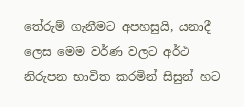තේරුම් ගැනීමට අපහසුයි, යනාදී ලෙස මෙම වර්ණ වලට අර්ථ නිරුපන භාවිත කරමින් සිසුන් හට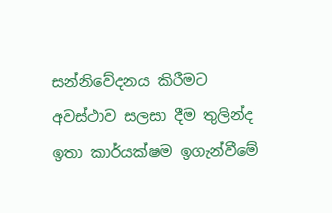සන්නිවේදනය කිරීමට අවස්ථාව සලසා දීම තුලින්ද ඉතා කාර්යක්ෂම ඉගැන්වීමේ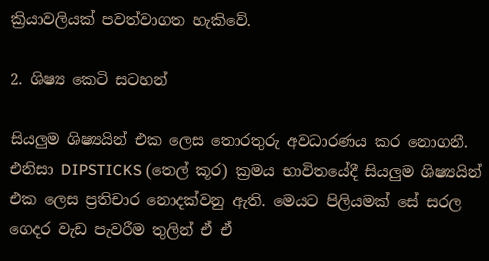ක්‍රියාවලියක් පවත්වාගත හැකිවේ.

2. ශිෂ්‍ය කෙටි සටහන්

සියලුම ශිෂ්‍යයින් එක ලෙස තොරතුරු අවධාරණය කර නොගනී. එනිසා DIPSTICKS (තෙල් කූර) ක්‍රමය භාවිතයේදී සියලුම ශිෂ්‍යයින් එක ලෙස ප්‍රතිචාර නොදක්වනු ඇති. මෙයට පිලියමක් සේ සරල ගෙදර වැඩ පැවරීම තුලින් ඒ ඒ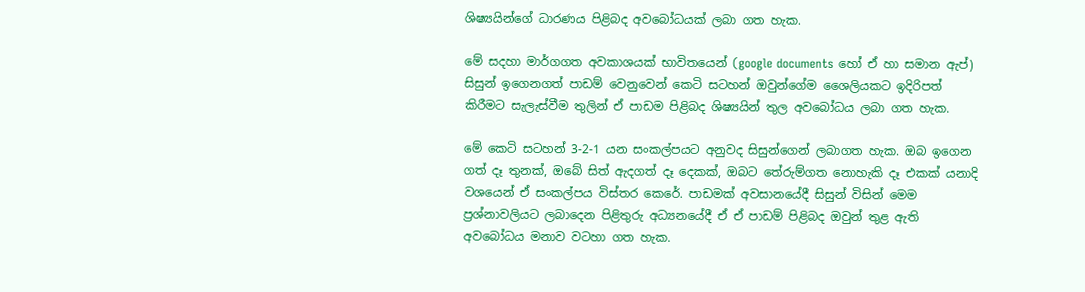ශිෂ්‍යයින්ගේ ධාරණය පිළිබද අවබෝධයක් ලබා ගත හැක.

මේ සදහා මාර්ගගත අවකාශයක් භාවිතයෙන් (google documents හෝ ඒ හා සමාන ඇප්) සිසුන් ඉගෙනගත් පාඩම් වෙනුවෙන් කෙටි සටහන් ඔවුන්ගේම ශෛලියකට ඉදිරිපත් කිරීමට සැලැස්වීම තුලින් ඒ පාඩම පිළිබද ශිෂ්‍යයින් තුල අවබෝධය ලබා ගත හැක.

මේ කෙටි සටහන් 3-2-1 යන සංකල්පයට අනුවද සිසුන්ගෙන් ලබාගත හැක. ඔබ ඉගෙන ගත් දෑ තුනක්, ඔබේ සිත් ඇදගත් දෑ දෙකක්, ඔබට තේරුම්ගත නොහැකි දෑ එකක් යනාදි වශයෙන් ඒ සංකල්පය විස්තර කෙරේ. පාඩමක් අවසානයේදී සිසුන් විසින් මෙම ප්‍රශ්නාවලියට ලබාදෙන පිළිතුරු අධ්‍යනයේදී ඒ ඒ පාඩම් පිළිබද ඔවුන් තුළ ඇති අවබෝධය මනාව වටහා ගත හැක.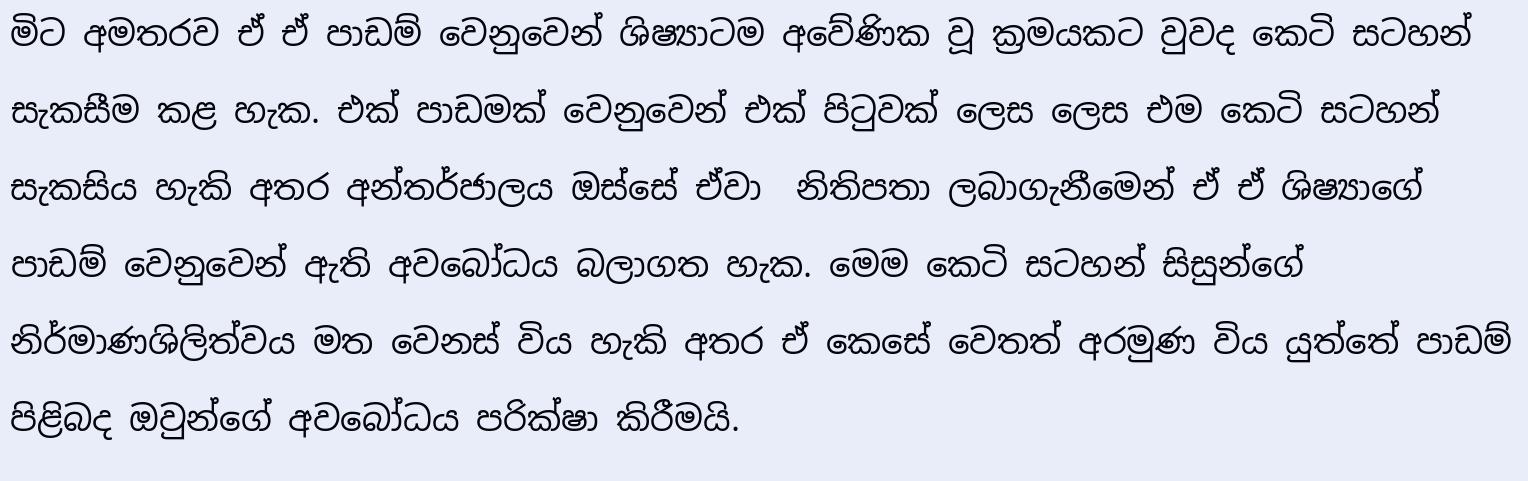මිට අමතරව ඒ ඒ පාඩම් වෙනුවෙන් ශිෂ්‍යාටම අවේණික වූ ක්‍රමයකට වුවද කෙටි සටහන් සැකසීම කළ හැක. එක් පාඩමක් වෙනුවෙන් එක් පිටුවක් ලෙස ලෙස එම කෙටි සටහන් සැකසිය හැකි අතර අන්තර්ජාලය ඔස්සේ ඒවා  නිතිපතා ලබාගැනීමෙන් ඒ ඒ ශිෂ්‍යාගේ පාඩම් වෙනුවෙන් ඇති අවබෝධය බලාගත හැක. මෙම කෙටි සටහන් සිසුන්ගේ නිර්මාණශිලිත්වය මත වෙනස් විය හැකි අතර ඒ කෙසේ වෙතත් අරමුණ විය යුත්තේ පාඩම් පිළිබද ඔවුන්ගේ අවබෝධය පරික්ෂා කිරීමයි.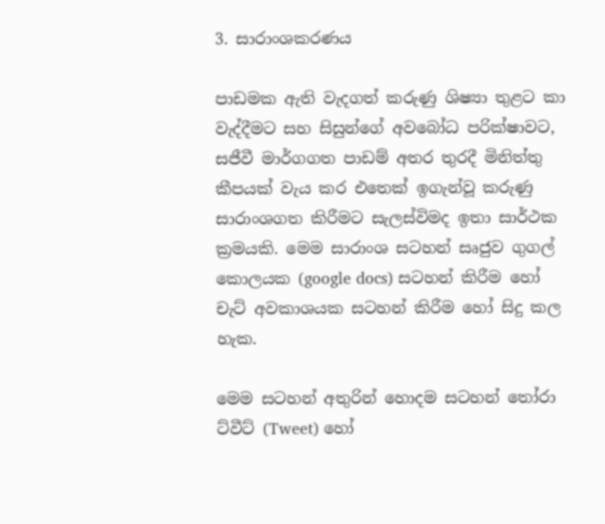3. සාරාංශකරණය

පාඩමක ඇති වැදගත් කරුණු ශිෂ්‍යා තුළට කා වැද්දීමට සහ සිසුන්ගේ අවබෝධ පරික්ෂාවට, සජීවී මාර්ගගත පාඩම් අතර තුරදී මිනිත්තු කීපයක් වැය කර එතෙක් ඉගැන්වූ කරුණු සාරාංශගත කිරීමට සැලස්විමද ඉතා සාර්ථක ක්‍රමයකි. මෙම සාරාංශ සටහන් සෘජුව ගුගල් කොලයක (google docs) සටහන් කිරීම හෝ චැට් අවකාශයක සටහන් කිරීම හෝ සිදු කල හැක.

මෙම සටහන් අතුරින් හොදම සටහන් තෝරා ට්වීට් (Tweet) හෝ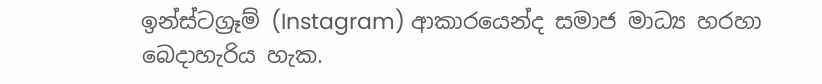ඉන්ස්ටග්‍රෑම් (Instagram) ආකාරයෙන්ද සමාජ මාධ්‍ය හරහා බෙදාහැරිය හැක.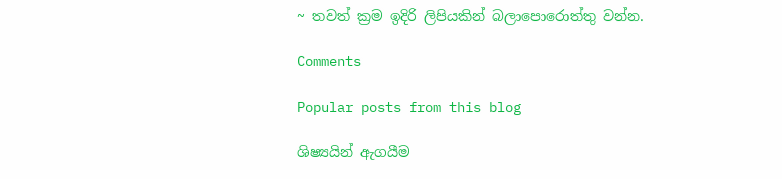~ තවත් ක්‍රම ඉදිරි ලිපියකින් බලාපොරොත්තු වන්න.

Comments

Popular posts from this blog

ශිෂ්‍යයින් ඇගයීම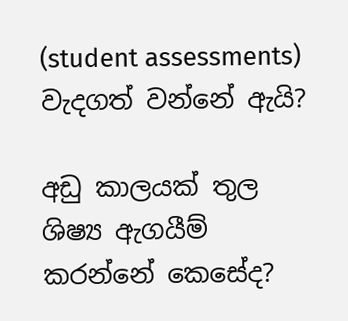(student assessments) වැදගත් වන්නේ ඇයි?

අඩු කාලයක් තුල ශිෂ්‍ය ඇගයීම් කරන්නේ කෙසේද?